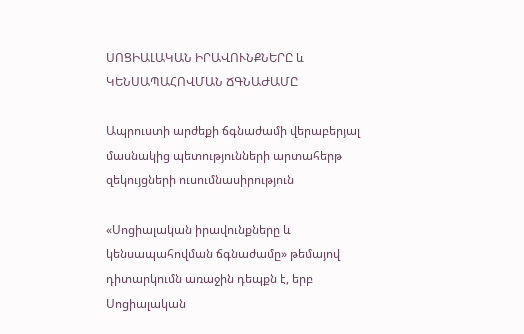ՍՈՑԻԱԼԱԿԱՆ ԻՐԱՎՈՒՆՔՆԵՐԸ և ԿԵՆՍԱՊԱՀՈՎՄԱՆ ՃԳՆԱԺԱՄԸ

Ապրուստի արժեքի ճգնաժամի վերաբերյալ մասնակից պետությունների արտահերթ զեկույցների ուսումնասիրություն

«Սոցիալական իրավունքները և կենսապահովման ճգնաժամը» թեմայով դիտարկումն առաջին դեպքն է, երբ Սոցիալական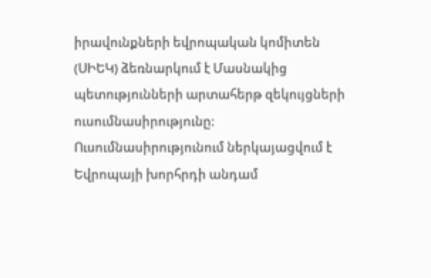իրավունքների եվրոպական կոմիտեն (ՍԻԵԿ) ձեռնարկում է Մասնակից պետությունների արտահերթ զեկույցների ուսումնասիրությունը: Ուսումնասիրությունում ներկայացվում է Եվրոպայի խորհրդի անդամ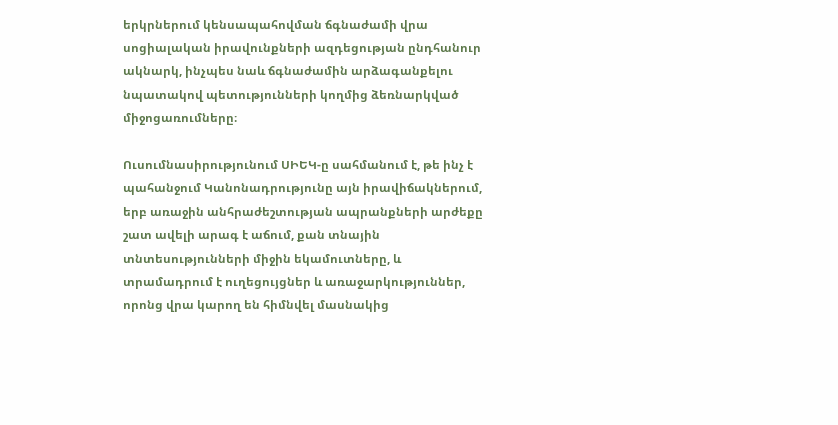երկրներում կենսապահովման ճգնաժամի վրա սոցիալական իրավունքների ազդեցության ընդհանուր ակնարկ, ինչպես նաև ճգնաժամին արձագանքելու նպատակով պետությունների կողմից ձեռնարկված միջոցառումները։

Ուսումնասիրությունում ՍԻԵԿ-ը սահմանում է, թե ինչ է պահանջում Կանոնադրությունը այն իրավիճակներում, երբ առաջին անհրաժեշտության ապրանքների արժեքը շատ ավելի արագ է աճում, քան տնային տնտեսությունների միջին եկամուտները, և տրամադրում է ուղեցույցներ և առաջարկություններ, որոնց վրա կարող են հիմնվել մասնակից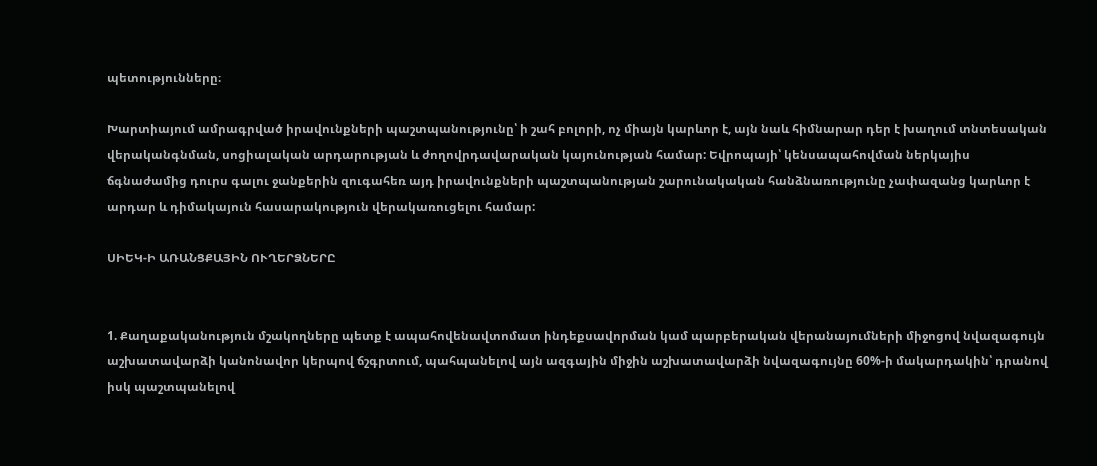պետությունները։

Խարտիայում ամրագրված իրավունքների պաշտպանությունը՝ ի շահ բոլորի, ոչ միայն կարևոր է, այն նաև հիմնարար դեր է խաղում տնտեսական վերականգնման, սոցիալական արդարության և ժողովրդավարական կայունության համար: Եվրոպայի՝ կենսապահովման ներկայիս ճգնաժամից դուրս գալու ջանքերին զուգահեռ այդ իրավունքների պաշտպանության շարունակական հանձնառությունը չափազանց կարևոր է արդար և դիմակայուն հասարակություն վերակառուցելու համար:

ՍԻԵԿ-Ի ԱՌԱՆՑՔԱՅԻՆ ՈՒՂԵՐՁՆԵՐԸ


1. Քաղաքականություն մշակողները պետք է ապահովենավտոմատ ինդեքսավորման կամ պարբերական վերանայումների միջոցով նվազագույն աշխատավարձի կանոնավոր կերպով ճշգրտում, պահպանելով այն ազգային միջին աշխատավարձի նվազագույնը 60%-ի մակարդակին՝ դրանով իսկ պաշտպանելով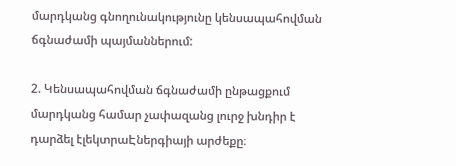մարդկանց գնողունակությունը կենսապահովման ճգնաժամի պայմաններում:

2. Կենսապահովման ճգնաժամի ընթացքում մարդկանց համար չափազանց լուրջ խնդիր է դարձել էլեկտրաԷներգիայի արժեքը։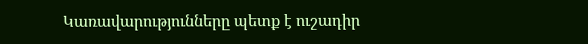Կառավարությունները պետք է ուշադիր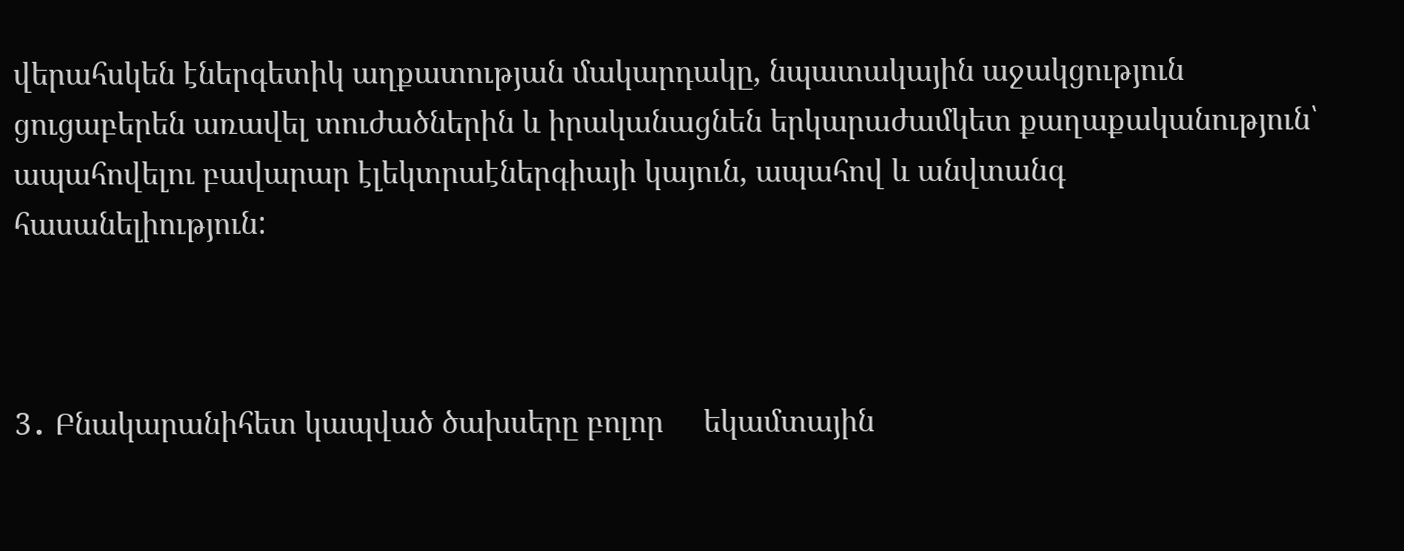վերահսկեն էներգետիկ աղքատության մակարդակը, նպատակային աջակցություն ցուցաբերեն առավել տուժածներին և իրականացնեն երկարաժամկետ քաղաքականություն՝ ապահովելու բավարար էլեկտրաէներգիայի կայուն, ապահով և անվտանգ հասանելիություն:



3․ Բնակարանիհետ կապված ծախսերը բոլոր     եկամտային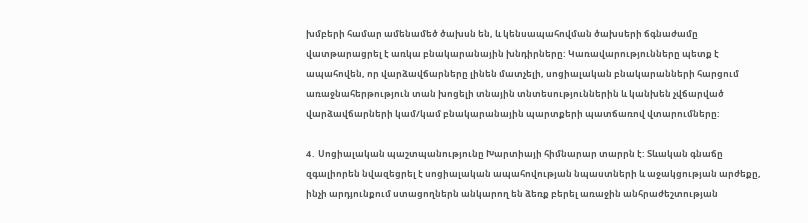խմբերի համար ամենամեծ ծախսն են, և կենսապահովման ծախսերի ճգնաժամը վատթարացրել է առկա բնակարանային խնդիրները: Կառավարությունները պետք է ապահովեն, որ վարձավճարները լինեն մատչելի, սոցիալական բնակարանների հարցում առաջնահերթություն տան խոցելի տնային տնտեսություններին և կանխեն չվճարված վարձավճարների կամ/կամ բնակարանային պարտքերի պատճառով վտարումները:

4․ Սոցիալական պաշտպանությունը Խարտիայի հիմնարար տարրն է: Տևական գնաճը զգալիորեն նվազեցրել է սոցիալական ապահովության նպաստների և աջակցության արժեքը, ինչի արդյունքում ստացողներն անկարող են ձեռք բերել առաջին անհրաժեշտության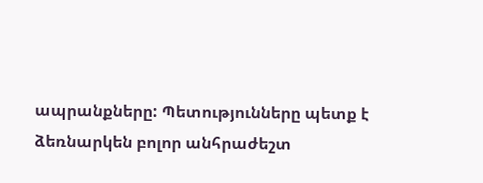ապրանքները: Պետությունները պետք է ձեռնարկեն բոլոր անհրաժեշտ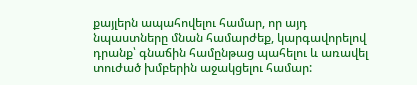քայլերն ապահովելու համար, որ այդ նպաստները մնան համարժեք, կարգավորելով դրանք՝ գնաճին համընթաց պահելու և առավել տուժած խմբերին աջակցելու համար: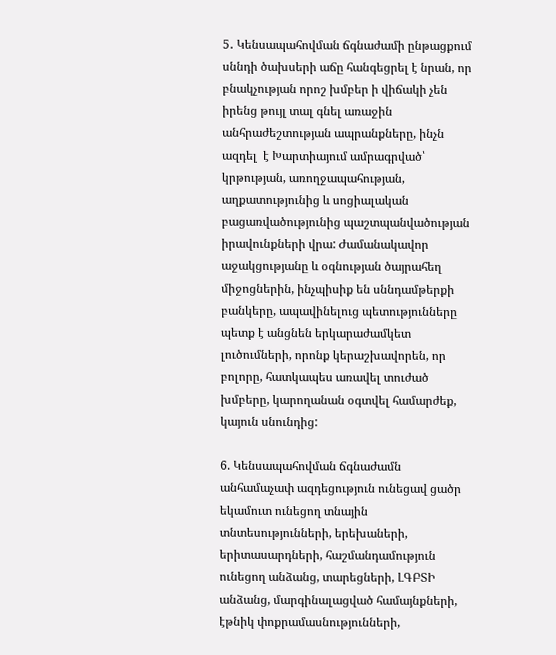5․ Կենսապահովման ճգնաժամի ընթացքում սննդի ծախսերի աճը հանգեցրել է նրան, որ բնակչության որոշ խմբեր ի վիճակի չեն իրենց թույլ տալ գնել առաջին անհրաժեշտության ապրանքները, ինչն ազդել  է Խարտիայում ամրագրված՝ կրթության, առողջապահության, աղքատությունից և սոցիալական բացառվածությունից պաշտպանվածության իրավունքների վրա: Ժամանակավոր աջակցությանը և օգնության ծայրահեղ միջոցներին, ինչպիսիք են սննդամթերքի բանկերը, ապավինելուց պետությունները պետք է անցնեն երկարաժամկետ լուծումների, որոնք կերաշխավորեն, որ բոլորը, հատկապես առավել տուժած խմբերը, կարողանան օգտվել համարժեք, կայուն սնունդից:

6. Կենսապահովման ճգնաժամն անհամաչափ ազդեցություն ունեցավ ցածր եկամուտ ունեցող տնային տնտեսությունների, երեխաների, երիտասարդների, հաշմանդամություն ունեցող անձանց, տարեցների, ԼԳԲՏԻ անձանց, մարգինալացված համայնքների, էթնիկ փոքրամասնությունների,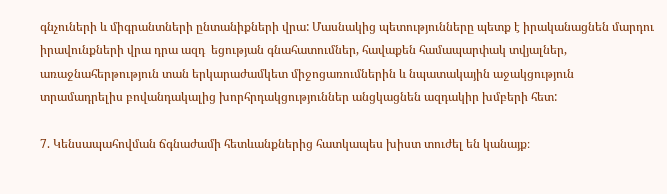գնչուների և միգրանտների ընտանիքների վրա: Մասնակից պետությունները պետք է իրականացնեն մարդու իրավունքների վրա դրա ազդ  եցության գնահատումներ, հավաքեն համապարփակ տվյալներ, առաջնահերթություն տան երկարաժամկետ միջոցառումներին և նպատակային աջակցություն տրամադրելիս բովանդակալից խորհրդակցություններ անցկացնեն ազդակիր խմբերի հետ:

7. Կենսապահովման ճգնաժամի հետևանքներից հատկապես խիստ տուժել են կանայք։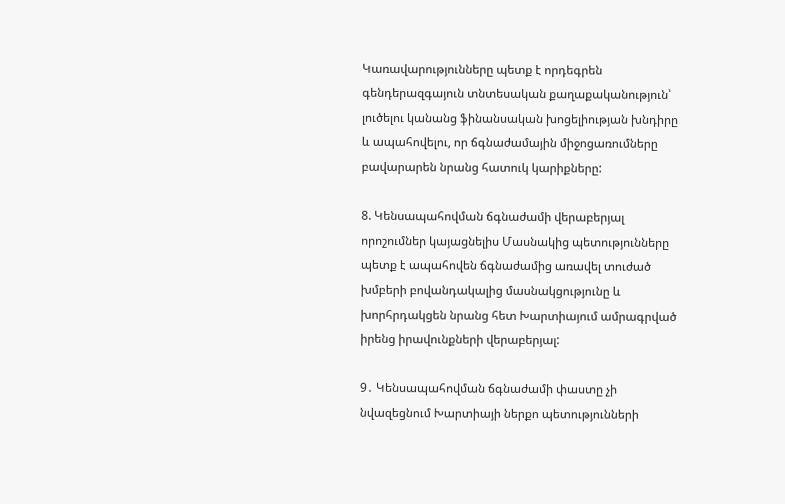Կառավարությունները պետք է որդեգրեն գենդերազգայուն տնտեսական քաղաքականություն՝ լուծելու կանանց ֆինանսական խոցելիության խնդիրը և ապահովելու, որ ճգնաժամային միջոցառումները բավարարեն նրանց հատուկ կարիքները:

8. Կենսապահովման ճգնաժամի վերաբերյալ որոշումներ կայացնելիս Մասնակից պետությունները պետք է ապահովեն ճգնաժամից առավել տուժած խմբերի բովանդակալից մասնակցությունը և խորհրդակցեն նրանց հետ Խարտիայում ամրագրված իրենց իրավունքների վերաբերյալ:

9․ Կենսապահովման ճգնաժամի փաստը չի նվազեցնում Խարտիայի ներքո պետությունների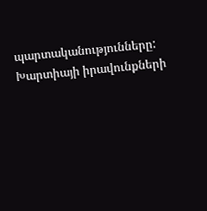պարտականությունները: Խարտիայի իրավունքների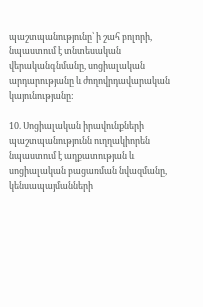պաշտպանությունը՝ ի շահ բոլորի, նպաստում է տնտեսական վերականգնմանը, սոցիալական արդարությանը և ժողովրդավարական կայունությանը:

10. Սոցիալական իրավունքների պաշտպանությունն ուղղակիորեն նպաստում է աղքատության և սոցիալական բացառման նվազմանը, կենսապայմանների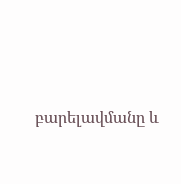բարելավմանը և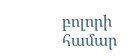բոլորի համար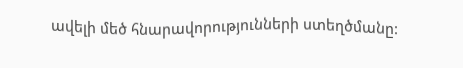ավելի մեծ հնարավորությունների ստեղծմանը: